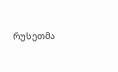რუსეთმა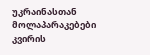უკრაინასთან მოლაპარაკებები კვირის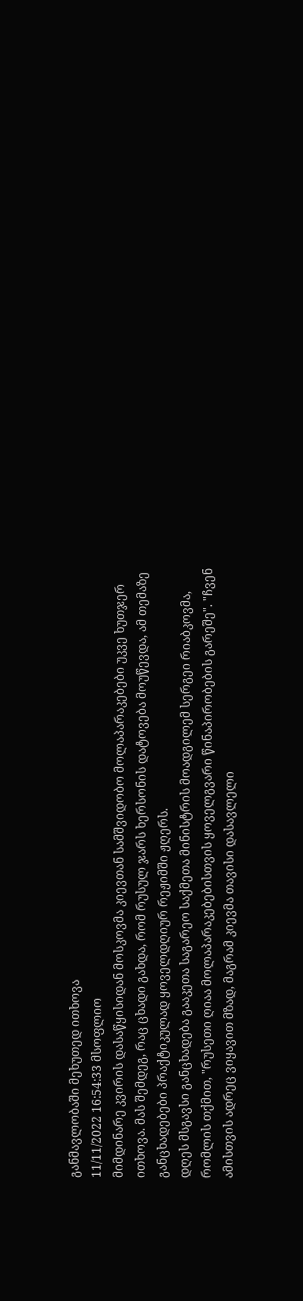განმავლობაში მეხუთედ ითხოვა
11/11/2022 16:54:33 მსოფლიო
მიმდინარე კვირის დასაწყისიდან მოსკოვმა კიევთან სამშვიდობო მოლაპარაკებები უკვე ხუთჯერ ითხოვა. მას შემდეგ, რაც ცხადი გახდა, რომ რუსულ ჯარს ხერსონის დატოვება მოუწევდა, ამ თემაზე განცხადებები პრაქტიკულად ყოველდღიურ რეჟიმში ჟღერს.
დღეს მსგავსი განცხადება გააკეთა საგარეო საქმეთა მინისტრის მოადგილემ სერგეი რიაბკოვმა, რომლის თქმით, "რუსეთი ღიაა მოლაპარაკებებისთვის ყოველგვარი წინაპირობების გარეშე". "ჩვენ ამისთვის ადრეც ვიყავით მზად, მაგრამ კიევმა თავისი დასავლელი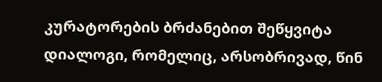კურატორების ბრძანებით შეწყვიტა დიალოგი, რომელიც, არსობრივად, წინ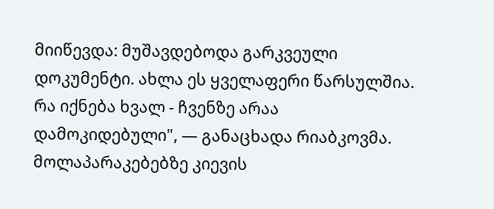მიიწევდა: მუშავდებოდა გარკვეული დოკუმენტი. ახლა ეს ყველაფერი წარსულშია. რა იქნება ხვალ - ჩვენზე არაა დამოკიდებული", — განაცხადა რიაბკოვმა.
მოლაპარაკებებზე კიევის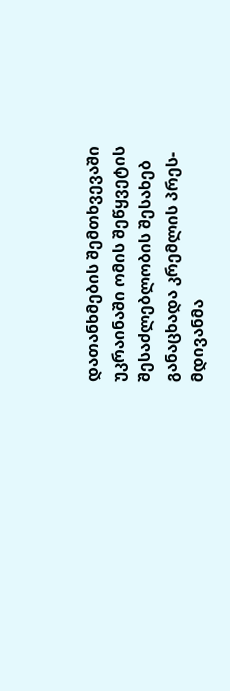დათანხმების შემთხვევაში უკრაინაში ომის შეწყვეტის შესაძლებლობის შესახებ განაცხადა კრემლის პრეს-მდივანმა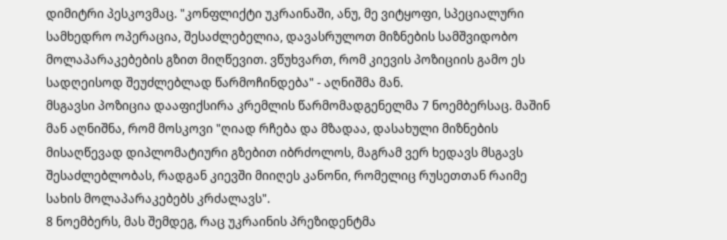დიმიტრი პესკოვმაც. "კონფლიქტი უკრაინაში, ანუ, მე ვიტყოფი, სპეციალური სამხედრო ოპერაცია, შესაძლებელია, დავასრულოთ მიზნების სამშვიდობო მოლაპარაკებების გზით მიღწევით. ვწუხვართ, რომ კიევის პოზიციის გამო ეს სადღეისოდ შეუძლებლად წარმოჩინდება" - აღნიშმა მან.
მსგავსი პოზიცია დააფიქსირა კრემლის წარმომადგენელმა 7 ნოემბერსაც. მაშინ მან აღნიშნა, რომ მოსკოვი "ღიად რჩება და მზადაა, დასახული მიზნების მისაღწევად დიპლომატიური გზებით იბრძოლოს, მაგრამ ვერ ხედავს მსგავს შესაძლებლობას, რადგან კიევში მიიღეს კანონი, რომელიც რუსეთთან რაიმე სახის მოლაპარაკებებს კრძალავს".
8 ნოემბერს, მას შემდეგ, რაც უკრაინის პრეზიდენტმა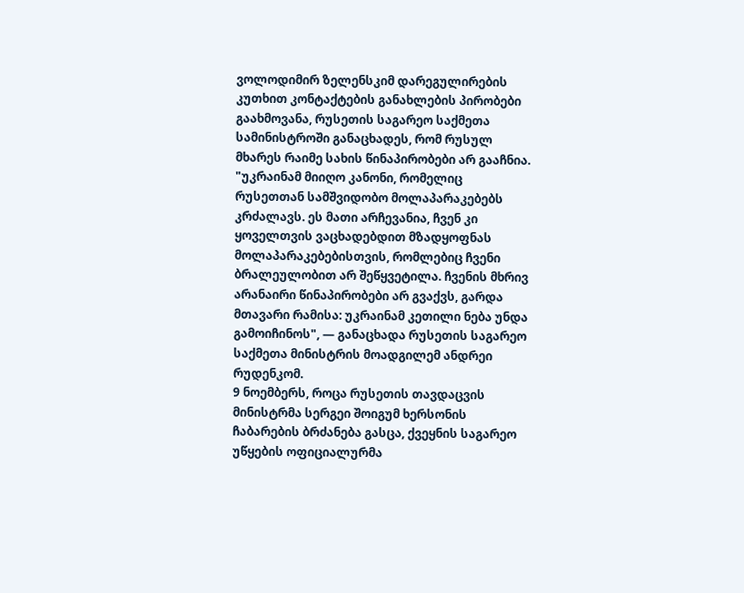ვოლოდიმირ ზელენსკიმ დარეგულირების კუთხით კონტაქტების განახლების პირობები გაახმოვანა, რუსეთის საგარეო საქმეთა სამინისტროში განაცხადეს, რომ რუსულ მხარეს რაიმე სახის წინაპირობები არ გააჩნია. "უკრაინამ მიიღო კანონი, რომელიც რუსეთთან სამშვიდობო მოლაპარაკებებს კრძალავს. ეს მათი არჩევანია, ჩვენ კი ყოველთვის ვაცხადებდით მზადყოფნას მოლაპარაკებებისთვის, რომლებიც ჩვენი ბრალეულობით არ შეწყვეტილა. ჩვენის მხრივ არანაირი წინაპირობები არ გვაქვს, გარდა მთავარი რამისა: უკრაინამ კეთილი ნება უნდა გამოიჩინოს", — განაცხადა რუსეთის საგარეო საქმეთა მინისტრის მოადგილემ ანდრეი რუდენკომ.
9 ნოემბერს, როცა რუსეთის თავდაცვის მინისტრმა სერგეი შოიგუმ ხერსონის ჩაბარების ბრძანება გასცა, ქვეყნის საგარეო უწყების ოფიციალურმა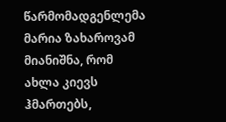წარმომადგენლემა მარია ზახაროვამ მიანიშნა, რომ ახლა კიევს ჰმართებს,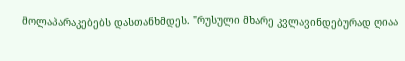მოლაპარაკებებს დასთანხმდეს. "რუსული მხარე კვლავინდებურად ღიაა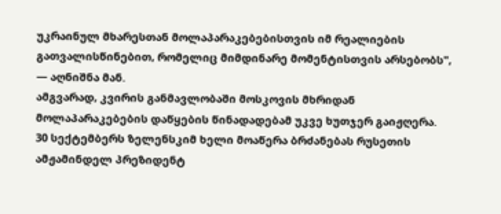უკრაინულ მხარესთან მოლაპარაკებებისთვის იმ რეალიების გათვალისწინებით, რომელიც მიმდინარე მომენტისთვის არსებობს", — აღნიშნა მან.
ამგვარად, კვირის განმავლობაში მოსკოვის მხრიდან მოლაპარაკებების დაწყების წინადადებამ უკვე ხუთჯერ გაიჟღერა.
30 სექტემბერს ზელენსკიმ ხელი მოაწერა ბრძანებას რუსეთის ამჟამინდელ პრეზიდენტ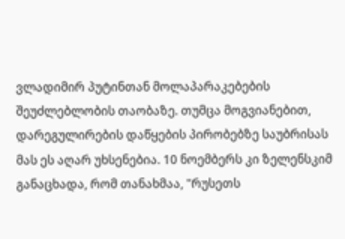ვლადიმირ პუტინთან მოლაპარაკებების შეუძლებლობის თაობაზე. თუმცა მოგვიანებით, დარეგულირების დაწყების პირობებზე საუბრისას მას ეს აღარ უხსენებია. 10 ნოემბერს კი ზელენსკიმ განაცხადა, რომ თანახმაა, "რუსეთს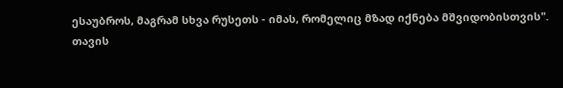ესაუბროს, მაგრამ სხვა რუსეთს - იმას, რომელიც მზად იქნება მშვიდობისთვის".
თავის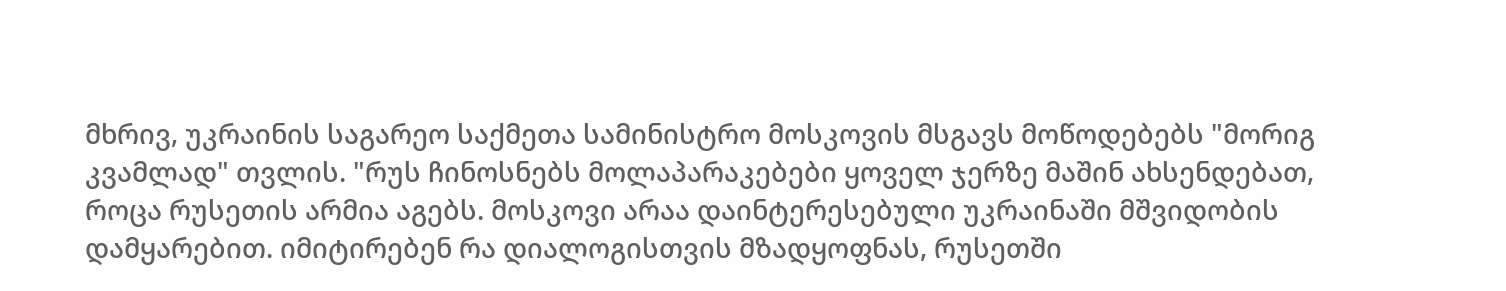მხრივ, უკრაინის საგარეო საქმეთა სამინისტრო მოსკოვის მსგავს მოწოდებებს "მორიგ კვამლად" თვლის. "რუს ჩინოსნებს მოლაპარაკებები ყოველ ჯერზე მაშინ ახსენდებათ, როცა რუსეთის არმია აგებს. მოსკოვი არაა დაინტერესებული უკრაინაში მშვიდობის დამყარებით. იმიტირებენ რა დიალოგისთვის მზადყოფნას, რუსეთში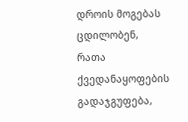დროის მოგებას ცდილობენ, რათა ქვედანაყოფების გადაჯგუფება,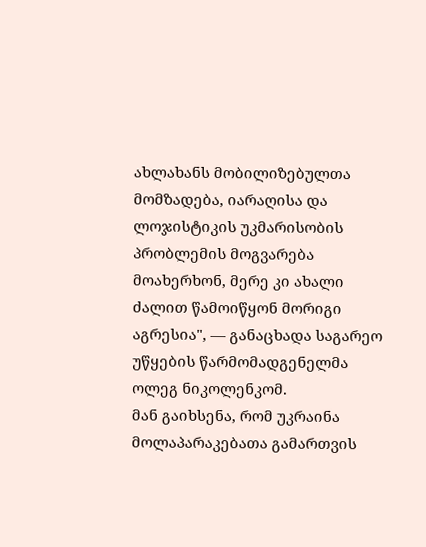ახლახანს მობილიზებულთა მომზადება, იარაღისა და ლოჯისტიკის უკმარისობის პრობლემის მოგვარება მოახერხონ, მერე კი ახალი ძალით წამოიწყონ მორიგი აგრესია", — განაცხადა საგარეო უწყების წარმომადგენელმა ოლეგ ნიკოლენკომ.
მან გაიხსენა, რომ უკრაინა მოლაპარაკებათა გამართვის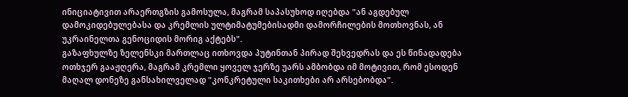ინიციატივით არაერთგზის გამოსულა, მაგრამ საპასუხოდ იღებდა "ან აგდებულ დამოკიდებულებასა და კრემლის ულტიმატუმებისადმი დამორჩილების მოთხოვნას, ან უკრაინელთა გენოციდის მორიგ აქტებს".
გაზაფხულზე ზელენსკი მართლაც ითხოვდა პუტინთან პირად შეხვედრას და ეს წინადადება ოთხჯერ გააჟღერა, მაგრამ კრემლი ყოველ ჯერზე უარს ამბობდა იმ მოტივით, რომ ესოდენ მაღალ დონეზე განსახილველად "კონკრეტული საკითხები არ არსებობდა".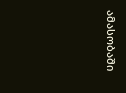ამასობაში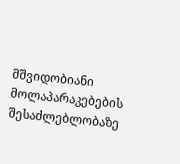მშვიდობიანი მოლაპარაკებების შესაძლებლობაზე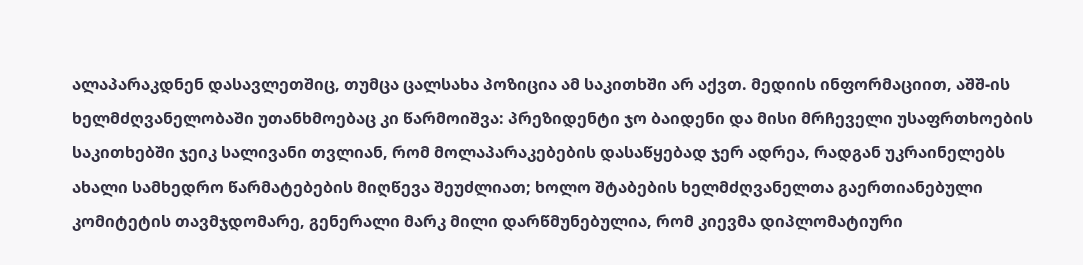ალაპარაკდნენ დასავლეთშიც, თუმცა ცალსახა პოზიცია ამ საკითხში არ აქვთ. მედიის ინფორმაციით, აშშ-ის ხელმძღვანელობაში უთანხმოებაც კი წარმოიშვა: პრეზიდენტი ჯო ბაიდენი და მისი მრჩეველი უსაფრთხოების საკითხებში ჯეიკ სალივანი თვლიან, რომ მოლაპარაკებების დასაწყებად ჯერ ადრეა, რადგან უკრაინელებს ახალი სამხედრო წარმატებების მიღწევა შეუძლიათ; ხოლო შტაბების ხელმძღვანელთა გაერთიანებული კომიტეტის თავმჯდომარე, გენერალი მარკ მილი დარწმუნებულია, რომ კიევმა დიპლომატიური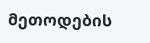მეთოდების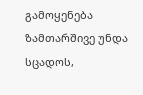გამოყენება ზამთარშივე უნდა სცადოს,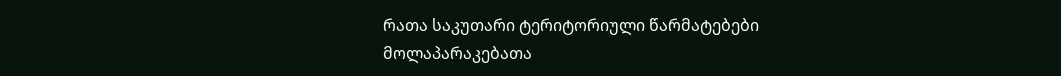რათა საკუთარი ტერიტორიული წარმატებები მოლაპარაკებათა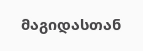მაგიდასთან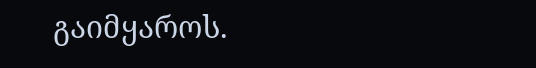გაიმყაროს.